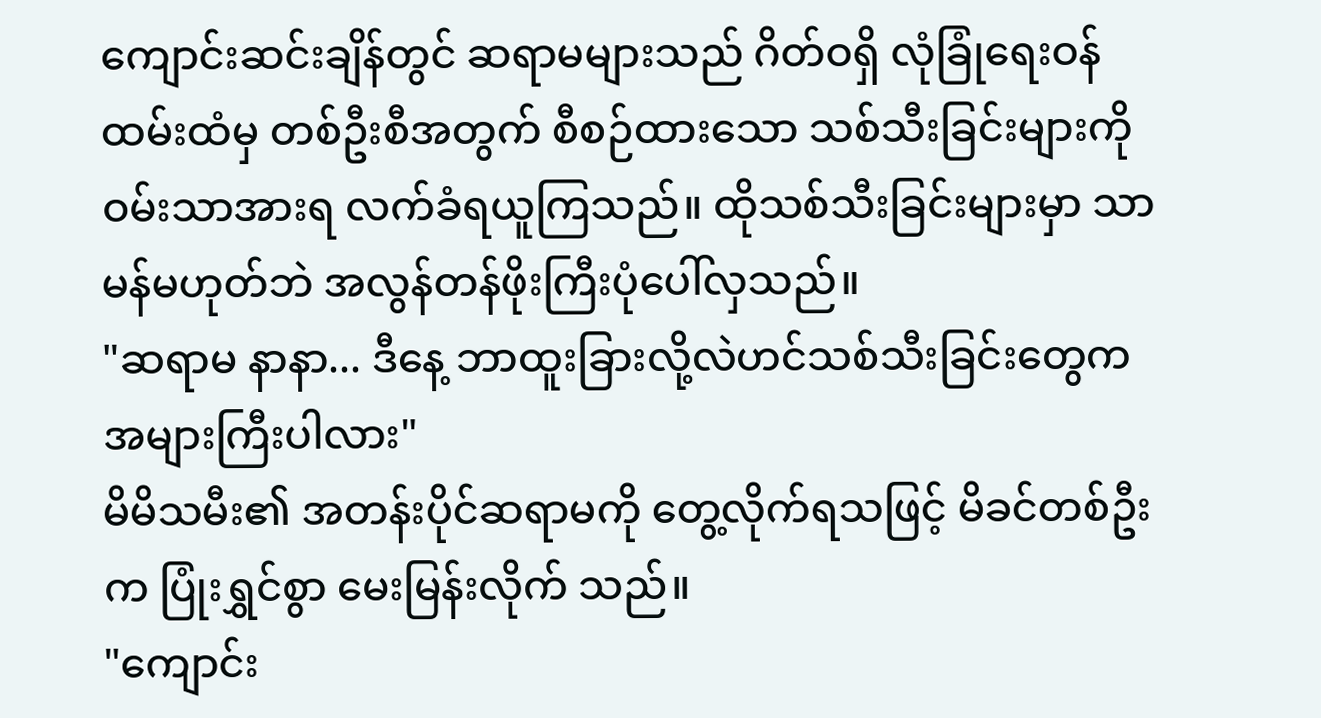ကျောင်းဆင်းချိန်တွင် ဆရာမများသည် ဂိတ်ဝရှိ လုံခြုံရေးဝန်ထမ်းထံမှ တစ်ဦးစီအတွက် စီစဉ်ထားသော သစ်သီးခြင်းများကို ဝမ်းသာအားရ လက်ခံရယူကြသည်။ ထိုသစ်သီးခြင်းများမှာ သာမန်မဟုတ်ဘဲ အလွန်တန်ဖိုးကြီးပုံပေါ်လှသည်။
"ဆရာမ နာနာ... ဒီနေ့ ဘာထူးခြားလို့လဲဟင်သစ်သီးခြင်းတွေက အများကြီးပါလား"
မိမိသမီး၏ အတန်းပိုင်ဆရာမကို တွေ့လိုက်ရသဖြင့် မိခင်တစ်ဦးက ပြုံးရွှင်စွာ မေးမြန်းလိုက် သည်။
"ကျောင်း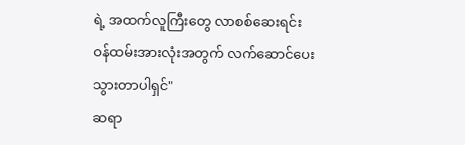ရဲ့ အထက်လူကြီးတွေ လာစစ်ဆေးရင်း ဝန်ထမ်းအားလုံးအတွက် လက်ဆောင်ပေးသွားတာပါရှင်"
ဆရာ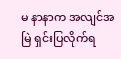မ နာနာက အလျင်အမြဲ ရှင်းပြလိုက်ရ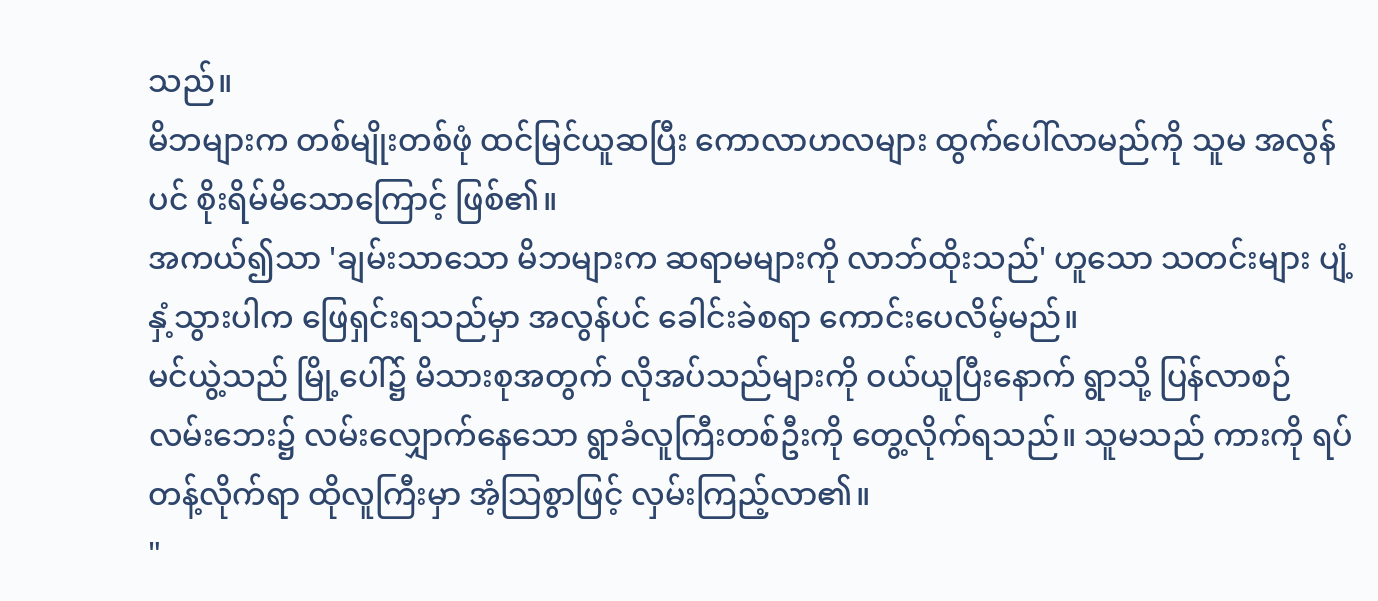သည်။
မိဘများက တစ်မျိုးတစ်ဖုံ ထင်မြင်ယူဆပြီး ကောလာဟလများ ထွက်ပေါ်လာမည်ကို သူမ အလွန်ပင် စိုးရိမ်မိသောကြောင့် ဖြစ်၏။
အကယ်၍သာ 'ချမ်းသာသော မိဘများက ဆရာမများကို လာဘ်ထိုးသည်' ဟူသော သတင်းများ ပျံ့နှံ့သွားပါက ဖြေရှင်းရသည်မှာ အလွန်ပင် ခေါင်းခဲစရာ ကောင်းပေလိမ့်မည်။
မင်ယွဲ့သည် မြို့ပေါ်၌ မိသားစုအတွက် လိုအပ်သည်များကို ဝယ်ယူပြီးနောက် ရွာသို့ ပြန်လာစဉ် လမ်းဘေး၌ လမ်းလျှောက်နေသော ရွာခံလူကြီးတစ်ဦးကို တွေ့လိုက်ရသည်။ သူမသည် ကားကို ရပ်တန့်လိုက်ရာ ထိုလူကြီးမှာ အံ့သြစွာဖြင့် လှမ်းကြည့်လာ၏။
"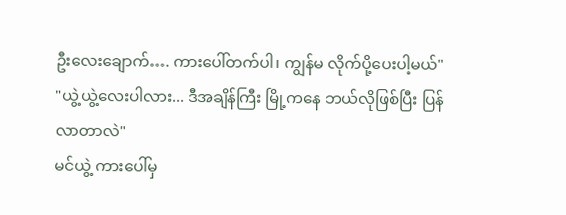ဦးလေးချောက်…. ကားပေါ်တက်ပါ၊ ကျွန်မ လိုက်ပို့ပေးပါ့မယ်"
"ယွဲ့ယွဲ့လေးပါလား... ဒီအချိန်ကြီး မြို့ကနေ ဘယ်လိုဖြစ်ပြီး ပြန်လာတာလဲ"
မင်ယွဲ့ ကားပေါ်မှ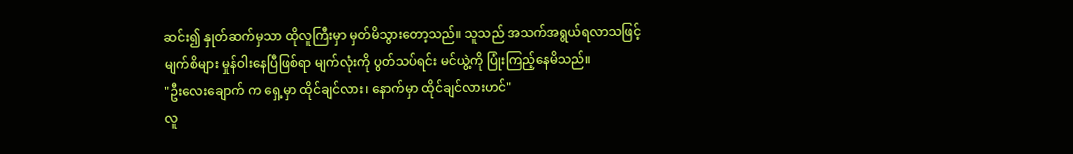ဆင်း၍ နှုတ်ဆက်မှသာ ထိုလူကြီးမှာ မှတ်မိသွားတော့သည်။ သူသည် အသက်အရွယ်ရလာသဖြင့် မျက်စိများ မှုန်ဝါးနေပြီဖြစ်ရာ မျက်လုံးကို ပွတ်သပ်ရင်း မင်ယွဲ့ကို ပြုံးကြည့်နေမိသည်။
"ဦးလေးချောက် က ရှေ့မှာ ထိုင်ချင်လား၊ နောက်မှာ ထိုင်ချင်လားဟင်"
လူ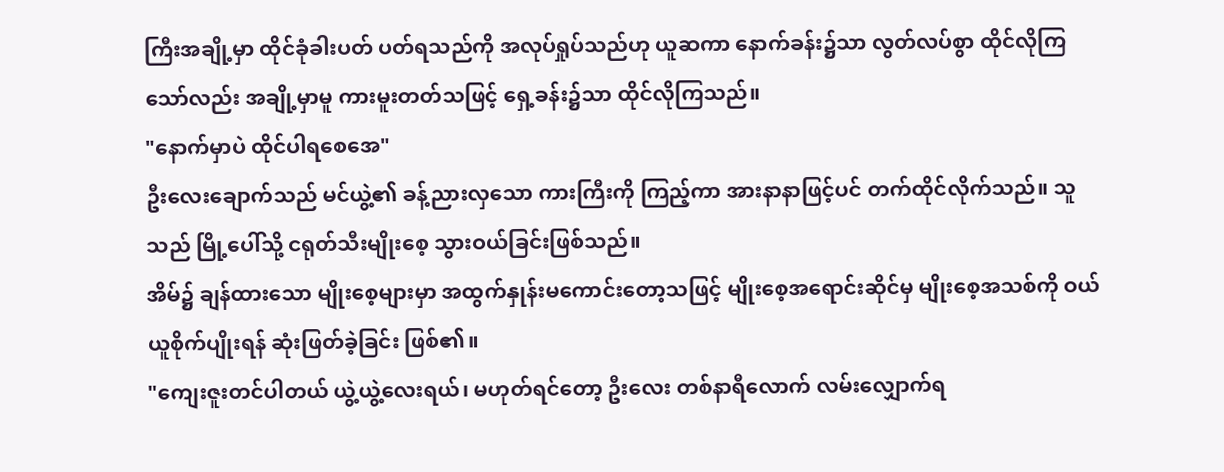ကြီးအချို့မှာ ထိုင်ခုံခါးပတ် ပတ်ရသည်ကို အလုပ်ရှုပ်သည်ဟု ယူဆကာ နောက်ခန်း၌သာ လွတ်လပ်စွာ ထိုင်လိုကြသော်လည်း အချို့မှာမူ ကားမူးတတ်သဖြင့် ရှေ့ခန်း၌သာ ထိုင်လိုကြသည်။
"နောက်မှာပဲ ထိုင်ပါရစေအေ"
ဦးလေးချောက်သည် မင်ယွဲ့၏ ခန့်ညားလှသော ကားကြီးကို ကြည့်ကာ အားနာနာဖြင့်ပင် တက်ထိုင်လိုက်သည်။ သူသည် မြို့ပေါ်သို့ ငရုတ်သီးမျိုးစေ့ သွားဝယ်ခြင်းဖြစ်သည်။
အိမ်၌ ချန်ထားသော မျိုးစေ့များမှာ အထွက်နှုန်းမကောင်းတော့သဖြင့် မျိုးစေ့အရောင်းဆိုင်မှ မျိုးစေ့အသစ်ကို ဝယ်ယူစိုက်ပျိုးရန် ဆုံးဖြတ်ခဲ့ခြင်း ဖြစ်၏။
"ကျေးဇူးတင်ပါတယ် ယွဲ့ယွဲ့လေးရယ်၊ မဟုတ်ရင်တော့ ဦးလေး တစ်နာရီလောက် လမ်းလျှောက်ရ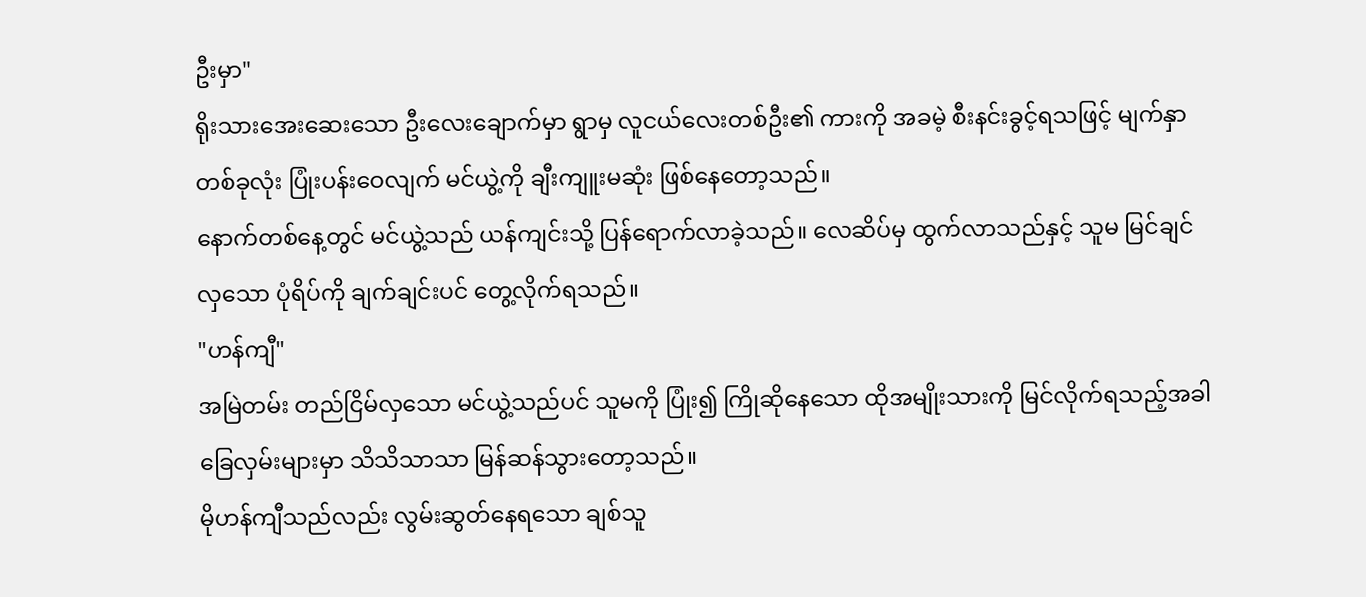ဦးမှာ"
ရိုးသားအေးဆေးသော ဦးလေးချောက်မှာ ရွာမှ လူငယ်လေးတစ်ဦး၏ ကားကို အခမဲ့ စီးနင်းခွင့်ရသဖြင့် မျက်နှာတစ်ခုလုံး ပြုံးပန်းဝေလျက် မင်ယွဲ့ကို ချီးကျူးမဆုံး ဖြစ်နေတော့သည်။
နောက်တစ်နေ့တွင် မင်ယွဲ့သည် ယန်ကျင်းသို့ ပြန်ရောက်လာခဲ့သည်။ လေဆိပ်မှ ထွက်လာသည်နှင့် သူမ မြင်ချင်လှသော ပုံရိပ်ကို ချက်ချင်းပင် တွေ့လိုက်ရသည်။
"ဟန်ကျီ"
အမြဲတမ်း တည်ငြိမ်လှသော မင်ယွဲ့သည်ပင် သူမကို ပြုံး၍ ကြိုဆိုနေသော ထိုအမျိုးသားကို မြင်လိုက်ရသည့်အခါ ခြေလှမ်းများမှာ သိသိသာသာ မြန်ဆန်သွားတော့သည်။
မိုဟန်ကျီသည်လည်း လွမ်းဆွတ်နေရသော ချစ်သူ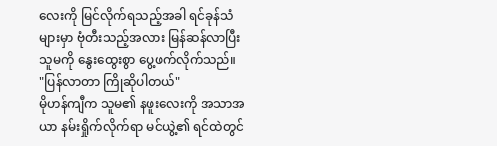လေးကို မြင်လိုက်ရသည့်အခါ ရင်ခုန်သံများမှာ ဗုံတီးသည့်အလား မြန်ဆန်လာပြီး သူမကို နွေးထွေးစွာ ပွေ့ဖက်လိုက်သည်။
"ပြန်လာတာ ကြိုဆိုပါတယ်"
မိုဟန်ကျီက သူမ၏ နဖူးလေးကို အသာအယာ နမ်းရှိုက်လိုက်ရာ မင်ယွဲ့၏ ရင်ထဲတွင်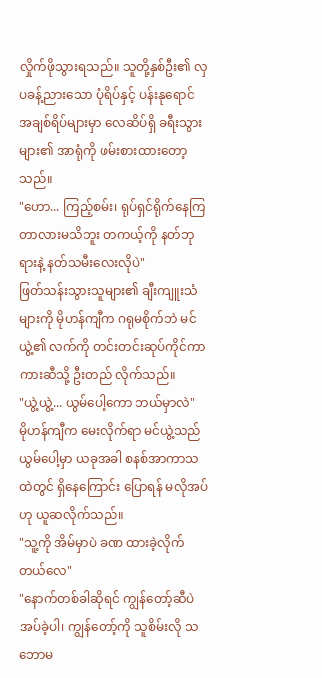လှိုက်ဖိုသွားရသည်။ သူတို့နှစ်ဦး၏ လှပခန့်ညားသော ပုံရိပ်နှင့် ပန်းနုရောင် အချစ်ရိပ်များမှာ လေဆိပ်ရှိ ခရီးသွားများ၏ အာရုံကို ဖမ်းစားထားတော့သည်။
"ဟော... ကြည့်စမ်း၊ ရုပ်ရှင်ရိုက်နေကြတာလားမသိဘူး တကယ့်ကို နတ်ဘုရားနဲ့ နတ်သမီးလေးလိုပဲ"
ဖြတ်သန်းသွားသူများ၏ ချီးကျူးသံများကို မိုဟန်ကျီက ဂရုမစိုက်ဘဲ မင်ယွဲ့၏ လက်ကို တင်းတင်းဆုပ်ကိုင်ကာ ကားဆီသို့ ဦးတည် လိုက်သည်။
"ယွဲ့ယွဲ့... ယွမ်ပေါ့ကော ဘယ်မှာလဲ"
မိုဟန်ကျီက မေးလိုက်ရာ မင်ယွဲ့သည် ယွမ်ပေါ့မှာ ယခုအခါ စနစ်အာကာသထဲတွင် ရှိနေကြောင်း ပြောရန် မလိုအပ်ဟု ယူဆလိုက်သည်။
"သူ့ကို အိမ်မှာပဲ ခဏ ထားခဲ့လိုက်တယ်လေ"
"နောက်တစ်ခါဆိုရင် ကျွန်တော့်ဆီပဲ အပ်ခဲ့ပါ၊ ကျွန်တော့်ကို သူစိမ်းလို သဘောမ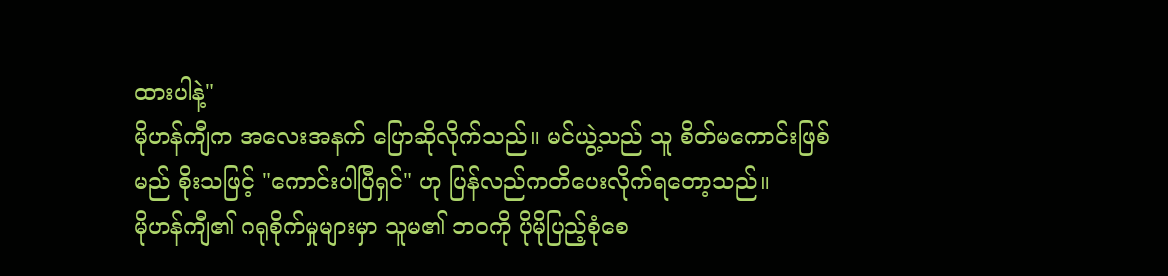ထားပါနဲ့"
မိုဟန်ကျီက အလေးအနက် ပြောဆိုလိုက်သည်။ မင်ယွဲ့သည် သူ စိတ်မကောင်းဖြစ်မည် စိုးသဖြင့် "ကောင်းပါပြီရှင်" ဟု ပြန်လည်ကတိပေးလိုက်ရတော့သည်။
မိုဟန်ကျီ၏ ဂရုစိုက်မှုများမှာ သူမ၏ ဘဝကို ပိုမိုပြည့်စုံစေ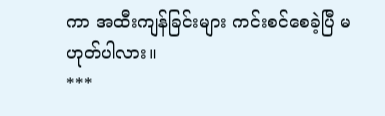ကာ အထီးကျန်ခြင်းများ ကင်းစင်စေခဲ့ပြီ မဟုတ်ပါလား။
***